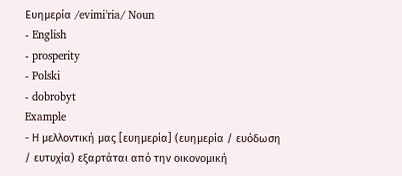Ευημερία /evimiˈria/ Noun
- English
- prosperity
- Polski
- dobrobyt
Example
- Η μελλοντική μας [ευημερία] (ευημερία / ευόδωση / ευτυχία) εξαρτάται από την οικονομική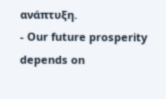ανάπτυξη.
- Our future prosperity depends on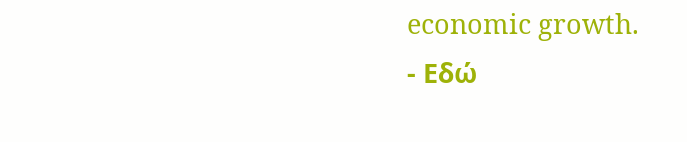economic growth.
- Εδώ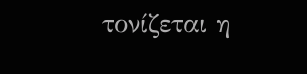τονίζεται η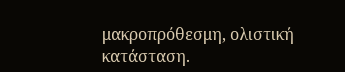μακροπρόθεσμη, ολιστική κατάσταση.